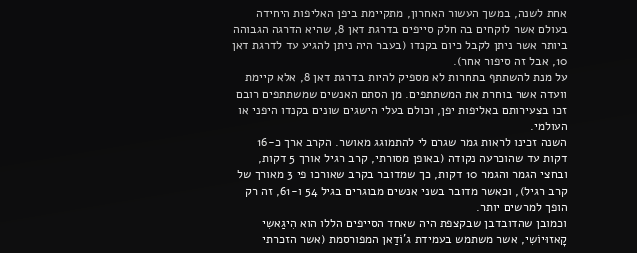אחת לשנה, במשך העשור האחרון, מתקיימת ביפן האליפות היחידה בעולם אשר לוקחים בה חלק סייפים בדרגת דאן 8, שהיא הדרגה הגבוהה ביותר אשר ניתן לקבל כיום בקנדו (בעבר היה ניתן להגיע עד לדרגת דאן 10, אבל זה סיפור אחר).
על מנת להשתתף בתחרות לא מספיק להיות בדרגת דאן 8, אלא קיימת וועדה אשר בוחרת את המשתתפים. מן הסתם האנשים שמשתתפים רובם זכו בצעירותם באליפות יפן, וכולם בעלי הישגים שונים בקנדו היפני או העולמי.
השנה זכינו לראות גמר שגרם לי להתמוגג מאושר. הקרב ארך כ-16 דקות עד שהוכרעה נקודה (באופן מסורתי, קרב רגיל אורך 5 דקות, ובחצי הגמר והגמר 10 דקות, כך שמדובר בקרב שאורכו פי 3 מאורך של קרב רגיל), וכאשר מדובר בשני אנשים מבוגרים בגיל 54 ו-61, זה רק הופך למרשים יותר.
וכמובן שהדובדבן שבקצפת היה שאחד הסייפים הללו הוא הִיגַאשִי קָאזוּיוֹשִי, אשר משתמש בעמידת ג'וֹדַאן המפורסמת (אשר הזכרתי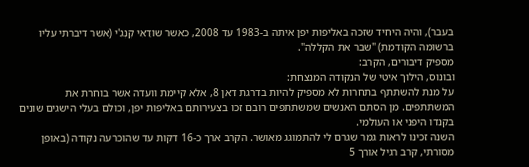בעבר), והיה היחיד שזכה באליפות יפן איתה ב-1983 עד 2008, כאשר שוֹדַאִי קֶנְגִ'י (אשר דיברתי עליו ברשומה הקודמת) "שבר את הקללה".
מספיק דיבורים, הקרב:
ובונוס, הילוך איטי של הנקודה המנצחת:
על מנת להשתתף בתחרות לא מספיק להיות בדרגת דאן 8, אלא קיימת וועדה אשר בוחרת את המשתתפים. מן הסתם האנשים שמשתתפים רובם זכו בצעירותם באליפות יפן, וכולם בעלי הישגים שונים בקנדו היפני או העולמי.
השנה זכינו לראות גמר שגרם לי להתמוגג מאושר. הקרב ארך כ-16 דקות עד שהוכרעה נקודה (באופן מסורתי, קרב רגיל אורך 5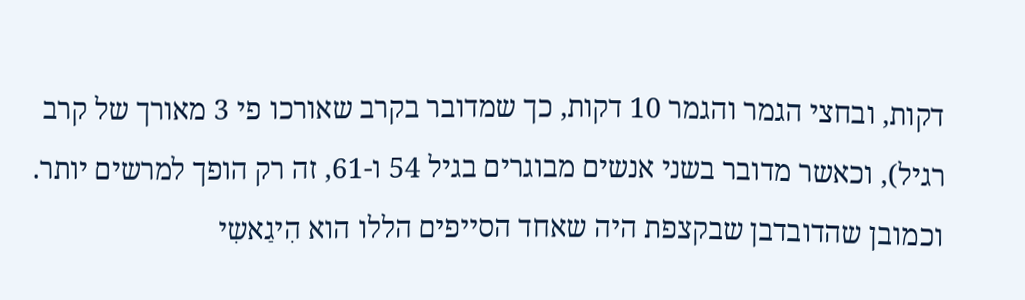דקות, ובחצי הגמר והגמר 10 דקות, כך שמדובר בקרב שאורכו פי 3 מאורך של קרב רגיל), וכאשר מדובר בשני אנשים מבוגרים בגיל 54 ו-61, זה רק הופך למרשים יותר.
וכמובן שהדובדבן שבקצפת היה שאחד הסייפים הללו הוא הִיגַאשִי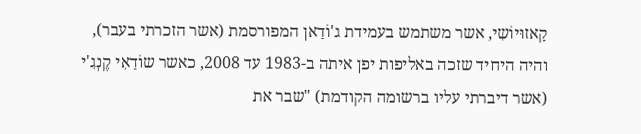קָאזוּיוֹשִי, אשר משתמש בעמידת ג'וֹדַאן המפורסמת (אשר הזכרתי בעבר), והיה היחיד שזכה באליפות יפן איתה ב-1983 עד 2008, כאשר שוֹדַאִי קֶנְגִ'י (אשר דיברתי עליו ברשומה הקודמת) "שבר את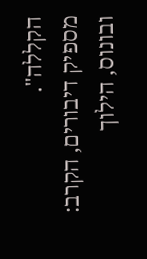הקללה".
מספיק דיבורים, הקרב:
ובונוס, הילוך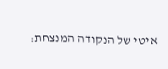איטי של הנקודה המנצחת: